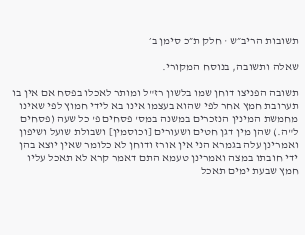תשובות הריב״ש · חלק ת״כ סימן ב׳

שאלה ותשובה, בנוסח המקורי.

תשובה הפניצו דוחן שמו בלשון רז"ל ומותר לאכלו בפסח אם אין בו תערובת חמץ אחר לפי שהוא בעצמו אינו בא לידי חמוץ לפי שאינו מחמשת המינין הנזכרים במשנה במס' פסחים פ' כל שעה (פסחים ל"ה.) שהן מין דגן חטים ושעורים [וכוסמין] ושבולת שועל ושיפון ואמרינן עלה בגמרא הני אין אורז ודוחן לא כלומר שאין יוצא בהן ידי חובתו במצה ואמרינן טעמא התם דאמר קרא לא תאכל עליו חמץ שבעת ימים תאכל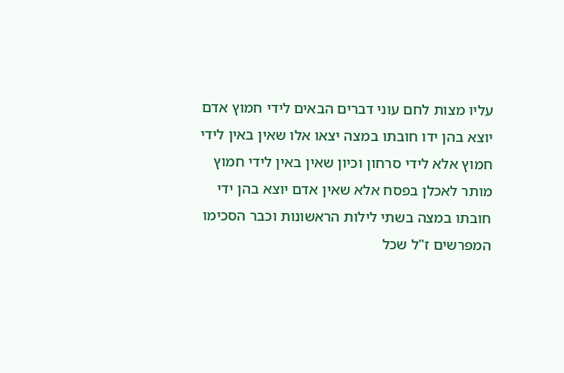עליו מצות לחם עוני דברים הבאים לידי חמוץ אדם יוצא בהן ידו חובתו במצה יצאו אלו שאין באין לידי חמוץ אלא לידי סרחון וכיון שאין באין לידי חמוץ מותר לאכלן בפסח אלא שאין אדם יוצא בהן ידי חובתו במצה בשתי לילות הראשונות וכבר הסכימו המפרשים ז"ל שכל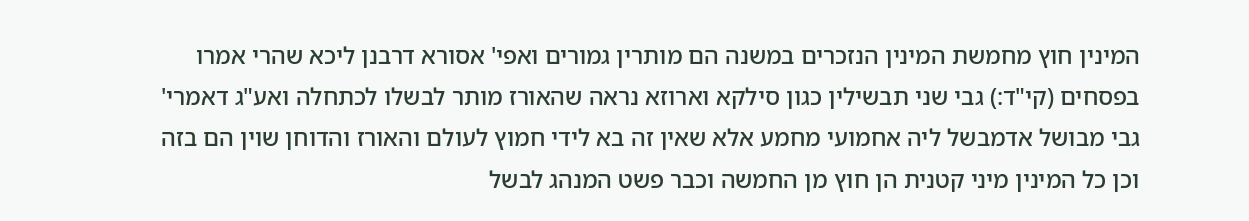המינין חוץ מחמשת המינין הנזכרים במשנה הם מותרין גמורים ואפי' אסורא דרבנן ליכא שהרי אמרו בפסחים (קי"ד:) גבי שני תבשילין כגון סילקא וארוזא נראה שהאורז מותר לבשלו לכתחלה ואע"ג דאמרי' גבי מבושל אדמבשל ליה אחמועי מחמע אלא שאין זה בא לידי חמוץ לעולם והאורז והדוחן שוין הם בזה וכן כל המינין מיני קטנית הן חוץ מן החמשה וכבר פשט המנהג לבשל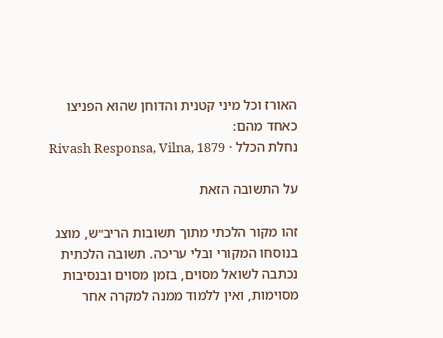האורז וכל מיני קטנית והדוחן שהוא הפניצו כאחד מהם:
נחלת הכלל · Rivash Responsa, Vilna, 1879

על התשובה הזאת

זהו מקור הלכתי מתוך תשובות הריב״ש, מוצג בנוסחו המקורי ובלי עריכה. תשובה הלכתית נכתבה לשואל מסוים, בזמן מסוים ובנסיבות מסוימות, ואין ללמוד ממנה למקרה אחר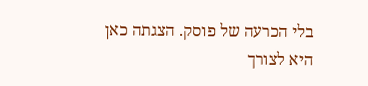בלי הכרעה של פוסק. הצגתה כאן היא לצורך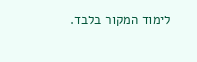לימוד המקור בלבד.